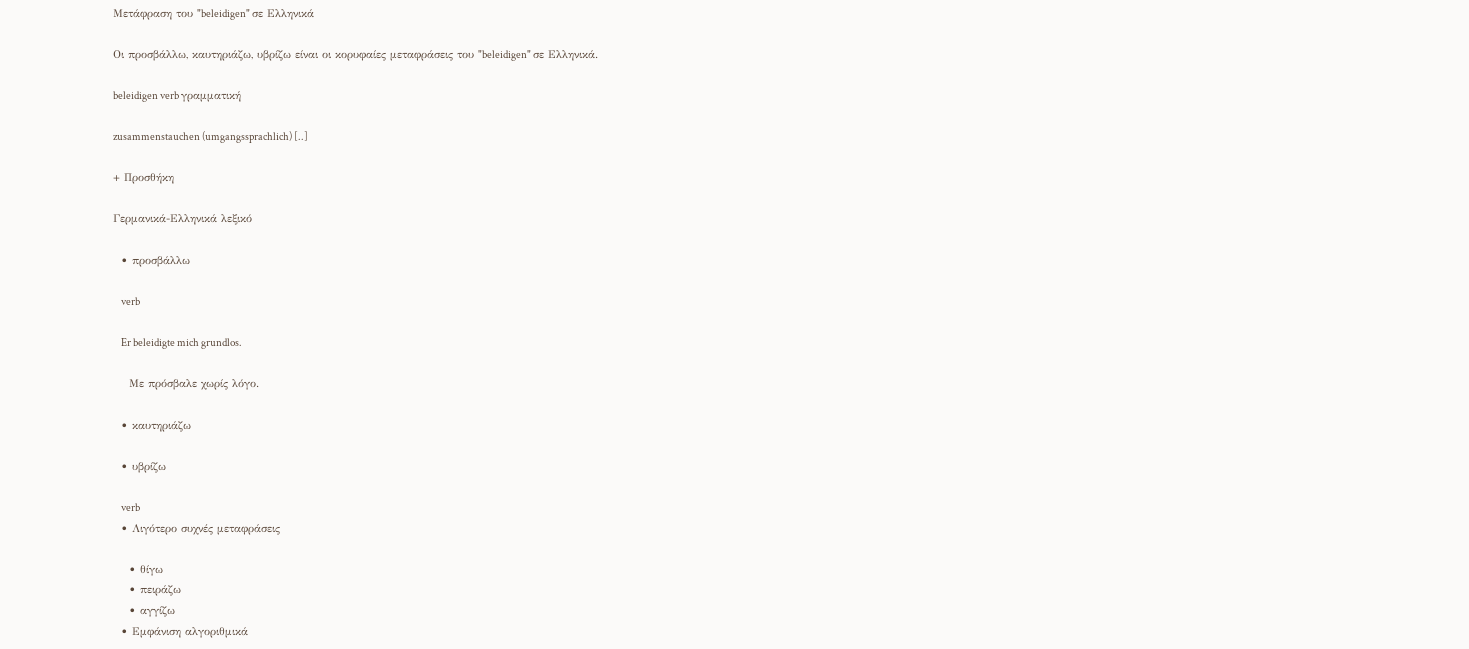Μετάφραση του "beleidigen" σε Ελληνικά

Οι προσβάλλω, καυτηριάζω, υβρίζω είναι οι κορυφαίες μεταφράσεις του "beleidigen" σε Ελληνικά.

beleidigen verb γραμματική

zusammenstauchen (umgangssprachlich) [..]

+ Προσθήκη

Γερμανικά-Ελληνικά λεξικό

  • προσβάλλω

    verb

    Er beleidigte mich grundlos.

    Με πρόσβαλε χωρίς λόγο.

  • καυτηριάζω

  • υβρίζω

    verb
  • Λιγότερο συχνές μεταφράσεις

    • θίγω
    • πειράζω
    • αγγίζω
  • Εμφάνιση αλγοριθμικά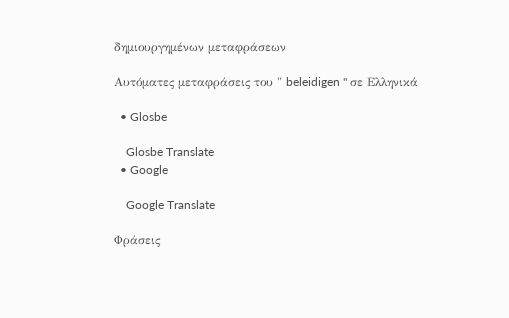δημιουργημένων μεταφράσεων

Αυτόματες μεταφράσεις του " beleidigen " σε Ελληνικά

  • Glosbe

    Glosbe Translate
  • Google

    Google Translate

Φράσεις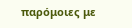παρόμοιες με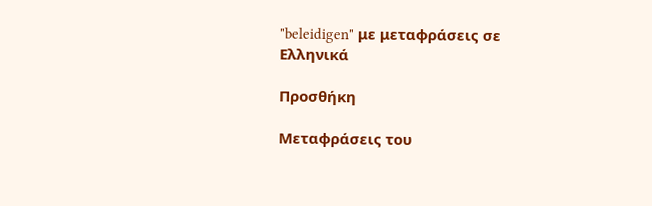"beleidigen" με μεταφράσεις σε Ελληνικά

Προσθήκη

Μεταφράσεις του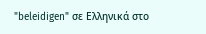"beleidigen" σε Ελληνικά στο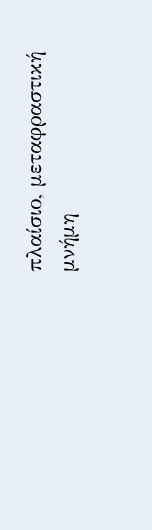πλαίσιο, μεταφραστική μνήμη